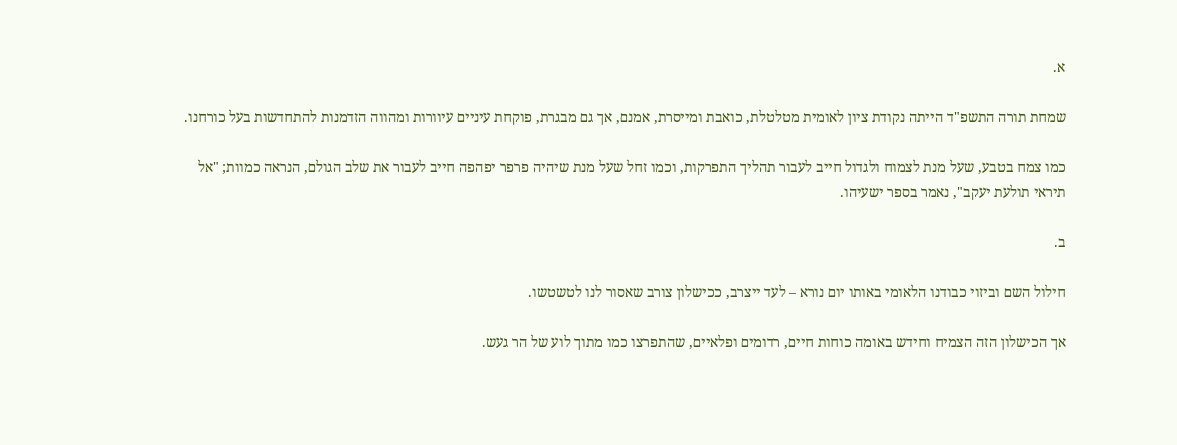א.

שמחת תורה התשפ"ד הייתה נקודת ציון לאומית מטלטלת, כואבת ומייסרת, אמנם, אך גם מבגרת, פוקחת עיניים עיוורות ומהווה הזדמנות להתחדשות בעל כורחנו.

כמו צמח בטבע, שעל מנת לצמוח ולגדול חייב לעבור תהליך התפרקות, וכמו זחל שעל מנת שיהיה פרפר יפהפה חייב לעבור את שלב הגולם, הנראה כמוות; "אל תיראי תולעת יעקב", נאמר בספר ישעיהו.

ב.

חילול השם וביזוי כבודנו הלאומי באותו יום נורא – לעד ייצרב, ככישלון צורב שאסור לנו לטשטשו.

אך הכישלון הזה הצמיח וחידש באומה כוחות חיים, רדומים ופלאיים, שהתפרצו כמו מתוך לוע של הר געש.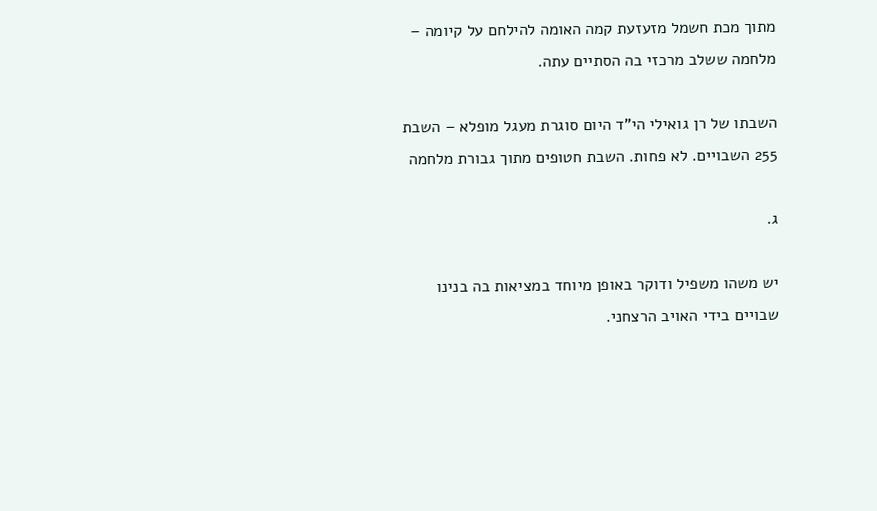מתוך מכת חשמל מזעזעת קמה האומה להילחם על קיומה – מלחמה ששלב מרכזי בה הסתיים עתה.

השבתו של רן גואילי הי"ד היום סוגרת מעגל מופלא – השבת 255 השבויים. לא פחות. השבת חטופים מתוך גבורת מלחמה

ג.

יש משהו משפיל ודוקר באופן מיוחד במציאות בה בנינו שבויים בידי האויב הרצחני.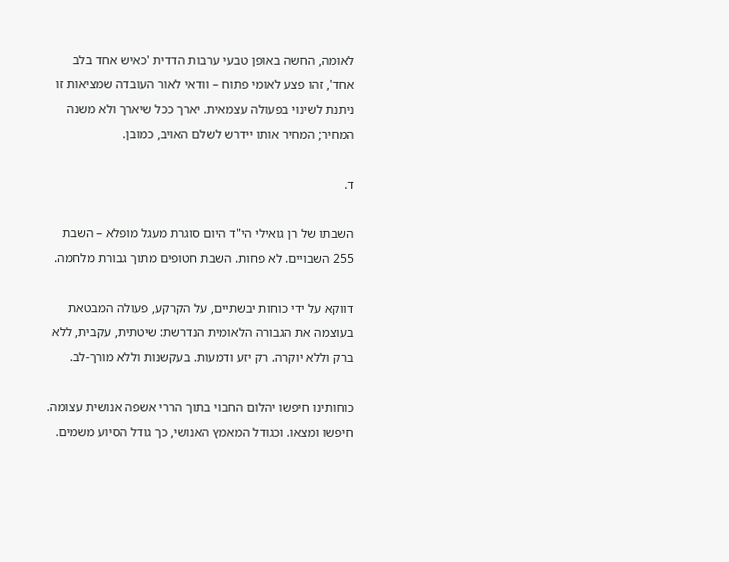לאומה, החשה באופן טבעי ערבות הדדית 'כאיש אחד בלב אחד', זהו פצע לאומי פתוח – וודאי לאור העובדה שמציאות זו ניתנת לשינוי בפעולה עצמאית. יארך ככל שיארך ולא משנה המחיר; המחיר אותו יידרש לשלם האויב, כמובן.

ד.

השבתו של רן גואילי הי"ד היום סוגרת מעגל מופלא – השבת 255 השבויים. לא פחות. השבת חטופים מתוך גבורת מלחמה.

דווקא על ידי כוחות יבשתיים, על הקרקע, פעולה המבטאת בעוצמה את הגבורה הלאומית הנדרשת: שיטתית, עקבית, ללא ברק וללא יוקרה. רק יזע ודמעות. בעקשנות וללא מורך-לב.

כוחותינו חיפשו יהלום החבוי בתוך הררי אשפה אנושית עצומה. חיפשו ומצאו. וכגודל המאמץ האנושי, כך גודל הסיוע משמים.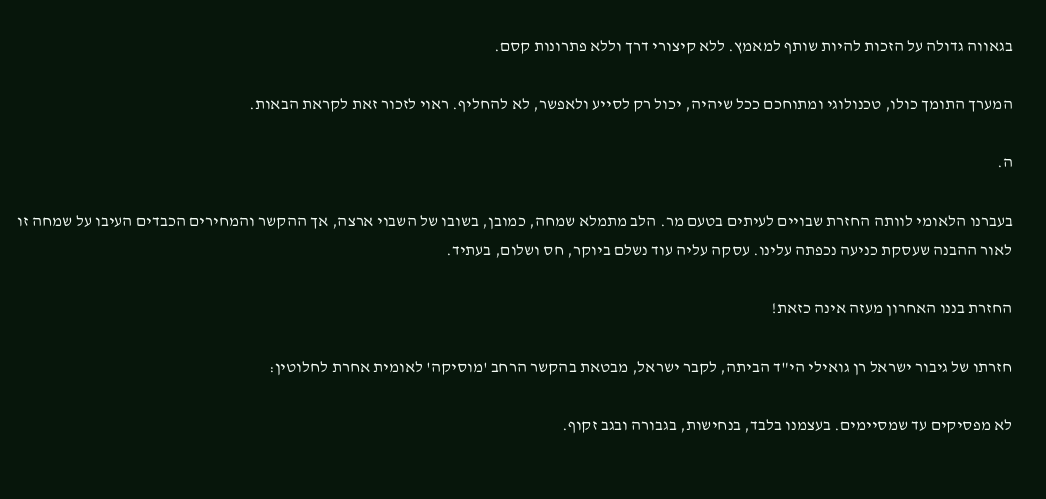בגאווה גדולה על הזכות להיות שותף למאמץ. ללא קיצורי דרך וללא פתרונות קסם.

המערך התומך כולו, טכנולוגי ומתוחכם ככל שיהיה, יכול רק לסייע ולאפשר, לא להחליף. ראוי לזכור זאת לקראת הבאות.

ה.

בעברנו הלאומי לוותה החזרת שבויים לעיתים בטעם מר. הלב מתמלא שמחה, כמובן, בשובו של השבוי ארצה, אך ההקשר והמחירים הכבדים העיבו על שמחה זו לאור ההבנה שעסקת כניעה נכפתה עלינו. עסקה עליה עוד נשלם ביוקר, חס ושלום, בעתיד.

החזרת בננו האחרון מעזה אינה כזאת!

חזרתו של גיבור ישראל רן גואילי הי"ד הביתה, לקבר ישראל, מבטאת בהקשר הרחב 'מוסיקה' לאומית אחרת לחלוטין:

לא מפסיקים עד שמסיימים. בעצמנו בלבד, בנחישות, בגבורה ובגב זקוף.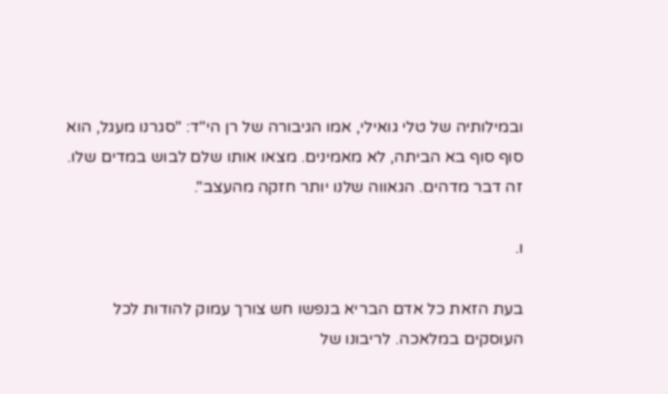ובמילותיה של טלי גואילי, אמו הגיבורה של רן הי"ד: "סגרנו מעגל, הוא סוף סוף בא הביתה, לא מאמינים. מצאו אותו שלם לבוש במדים שלו. זה דבר מדהים. הגאווה שלנו יותר חזקה מהעצב".

ו.

בעת הזאת כל אדם הבריא בנפשו חש צורך עמוק להודות לכל העוסקים במלאכה. לריבונו של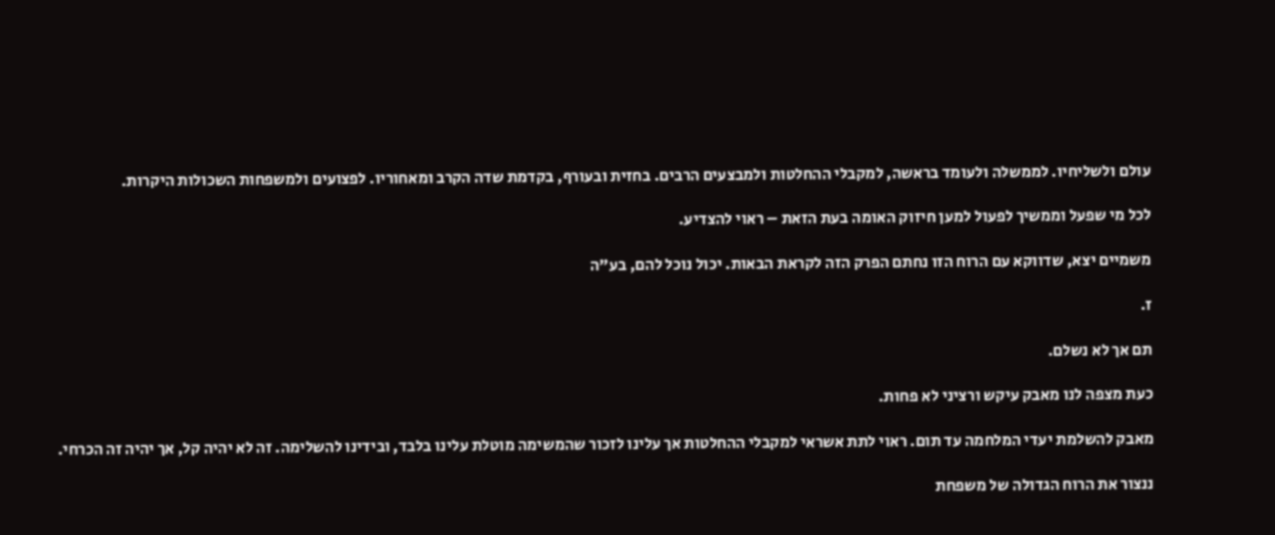עולם ולשליחיו. לממשלה ולעומד בראשה, למקבלי ההחלטות ולמבצעים הרבים. בחזית ובעורף, בקדמת שדה הקרב ומאחוריו. לפצועים ולמשפחות השכולות היקרות.

לכל מי שפעל וממשיך לפעול למען חיזוק האומה בעת הזאת – ראוי להצדיע.

משמיים יצא, שדווקא עם הרוח הזו נחתם הפרק הזה לקראת הבאות. יכול נוכל להם, בע"ה

ז.

תם אך לא נשלם.

כעת מצפה לנו מאבק עיקש ורציני לא פחות.

מאבק להשלמת יעדי המלחמה עד תום. ראוי לתת אשראי למקבלי ההחלטות אך עלינו לזכור שהמשימה מוטלת עלינו בלבד, ובידינו להשלימה. זה לא יהיה קל, אך יהיה זה הכרחי.

ננצור את הרוח הגדולה של משפחת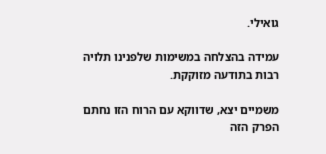גואילי.

עמידה בהצלחה במשימות שלפנינו תלויה רבות בתודעה מזוקקת.

משמיים יצא, שדווקא עם הרוח הזו נחתם הפרק הזה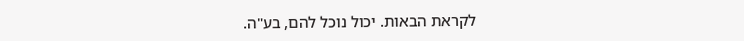לקראת הבאות. יכול נוכל להם, בע"ה.